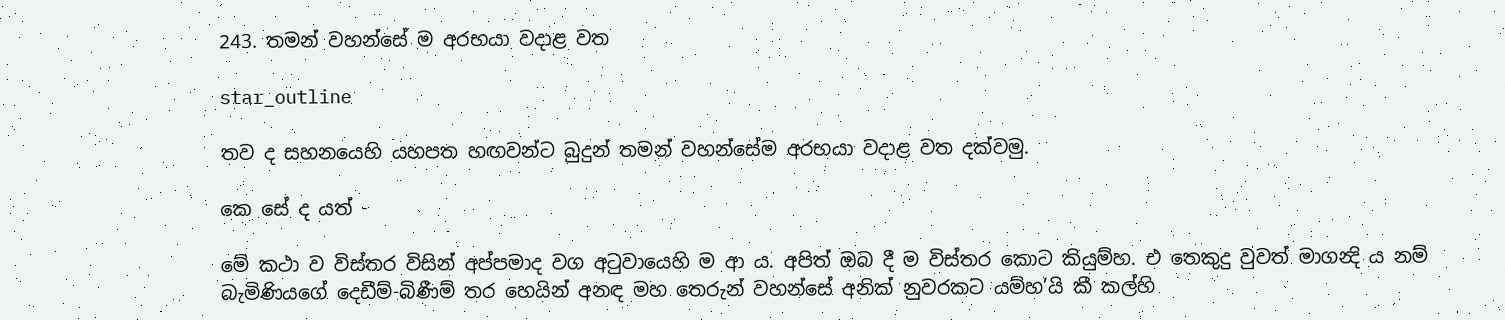243. තමන් වහන්සේ ම අරභයා වදාළ වත

star_outline

තව ද සහනයෙහි යහපත හඟවන්ට බුදුන් තමන් වහන්සේම අරභයා වදාළ වත දක්වමු.

කෙ සේ ද යත් -

මේ කථා ව විස්තර විසින් අප්පමාද වග අටුවායෙහි ම ආ ය. අපිත් ඔබ දී ම විස්තර කොට කියුම්හ. එ තෙකුදු වුවත් මාගන්‍දි ය නම් බැමිණියගේ දෙඩීම්-බිණීම් තර හෙයින් අනඳ මහ තෙරුන් වහන්සේ අනික් නුවරකට යම්හ’යි කී කල්හි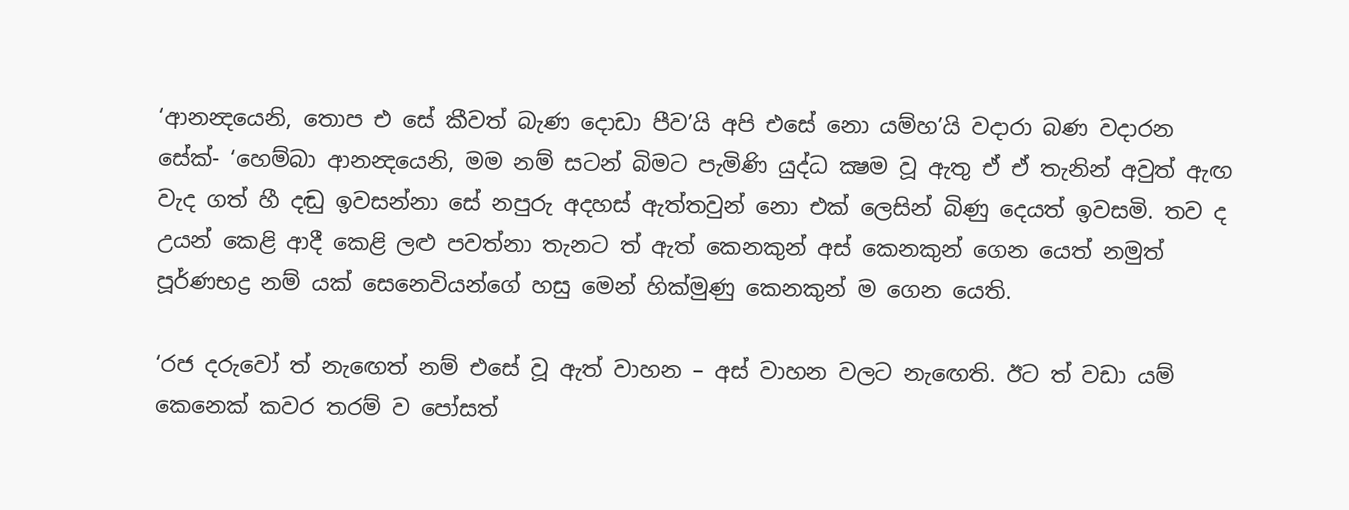‘ආනන්‍දයෙනි, තොප එ සේ කීවත් බැණ දොඩා පීව’යි අපි එසේ නො යම්හ’යි වදාරා බණ වදාරන සේක්- ‘හෙම්බා ආනන්‍දයෙනි, මම නම් සටන් බිමට පැමිණි යුද්ධ ක්‍ෂම වූ ඇතු ඒ ඒ තැනින් අවුත් ඇඟ වැද ගත් හී දඬු ඉවසන්නා සේ නපුරු අදහස් ඇත්තවුන් නො එක් ලෙසින් බිණු දෙයත් ඉවසමි. තව ද උයන් කෙළි ආදී කෙළි ලළු පවත්නා තැනට ත් ඇත් කෙනකුන් අස් කෙනකුන් ගෙන යෙත් නමුත් පූර්ණභද්‍ර නම් යක් සෙනෙවියන්ගේ හසු මෙන් හික්මුණු කෙනකුන් ම ගෙන යෙති.

‘රජ දරුවෝ ත් නැඟෙත් නම් එසේ වූ ඇත් වාහන – අස් වාහන වලට නැඟෙති. ඊට ත් වඩා යම් කෙනෙක් කවර තරම් ව පෝසත්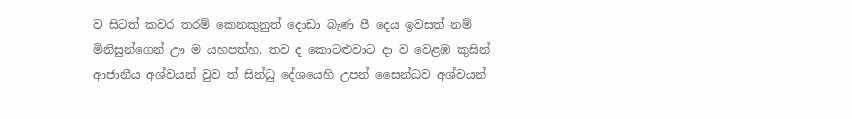ව සිටත් කවර තරම් කෙනකුනුත් දොඩා බැණ පී දෙය ඉවසත් නම් මිනිසුන්ගෙන් ඌ ම යහපත්හ. තව ද කොටළුවාට දා ව වෙළඹ කුසින් ආජානීය අශ්වයන් වුව ත් සින්ධු දේශයෙහි උපන් සෛන්ධව අශ්වයන්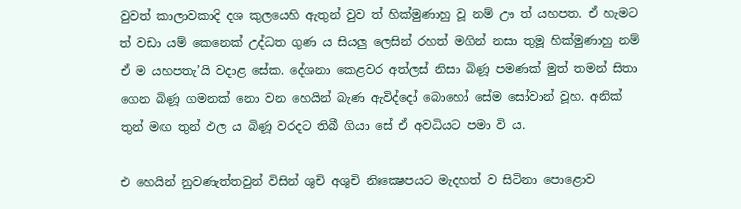වුවත් කාලාවකාදි දශ කුලයෙහි ඇතුන් වුව ත් හික්මුණාහු වූ නම් ඌ ත් යහපත. ඒ හැමට ත් වඩා යම් කෙනෙක් උද්ධත ගුණ ය සියලු ලෙසින් රහත් මගින් නසා තුමූ හික්මුණාහු නම් ඒ ම යහපතැ’යි වදාළ සේක. දේශනා කෙළවර අත්ලස් නිසා බිණූ පමණක් මුත් තමන් සිතා ගෙන බිණූ ගමනක් නො වන හෙයින් බැණ ඇවිද්දෝ බොහෝ සේම සෝවාන් වූහ. අනික් තුන් මඟ තුන් ඵල ය බිණූ වරදට තිබී ගියා සේ ඒ අවධියට පමා වි ය.

එ හෙයින් නුවණැත්තවුන් විසින් ශුචි අශුචි නිඃක්‍ෂෙපයට මැදහත් ව සිටිනා පොළොව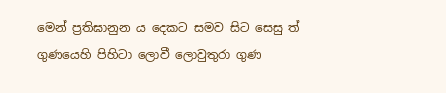මෙන් ප්‍රතිඝානුන ය දෙකට සමව සිට සෙසු ත් ගුණයෙහි පිහිටා ලොවී ලොවුතුරා ගුණ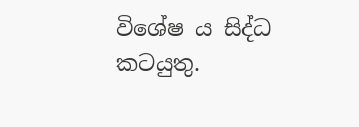විශේෂ ය සිද්ධ කටයුතු.